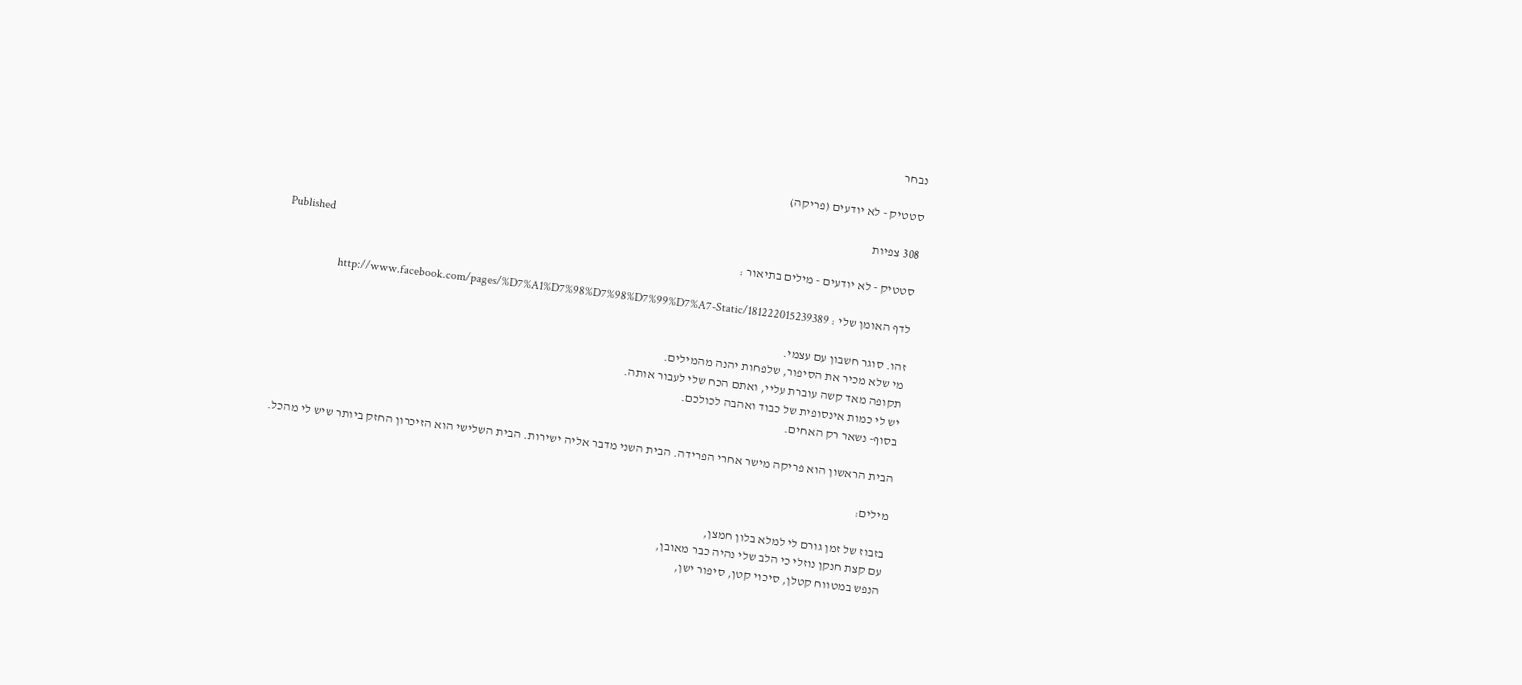נבחר

סטטיק - לא יודעים (פריקה)

308 צפיות
Published
סטטיק - לא יודעים - מילים בתיאור :

לדף האומן שלי : http://www.facebook.com/pages/%D7%A1%D7%98%D7%98%D7%99%D7%A7-Static/181222015239389

זהו. סוגר חשבון עם עצמי.
מי שלא מכיר את הסיפור, שלפחות יהנה מהמילים.
תקופה מאד קשה עוברת עליי, ואתם הכח שלי לעבור אותה.
יש לי כמות אינסופית של כבוד ואהבה לכולכם.
בסוף- נשאר רק האחים.

הבית הראשון הוא פריקה מישר אחרי הפרידה. הבית השני מדבר אליה ישירות. הבית השלישי הוא הזיכרון החזק ביותר שיש לי מהכל.

מילים:

בזבוז של זמן גורם לי למלא בלון חמצן,
עם קצת חנקן נוזלי כי הלב שלי נהיה כבר מאובן,
הנפש במטווח קטלן, סיכוי קטן, סיפור ישן,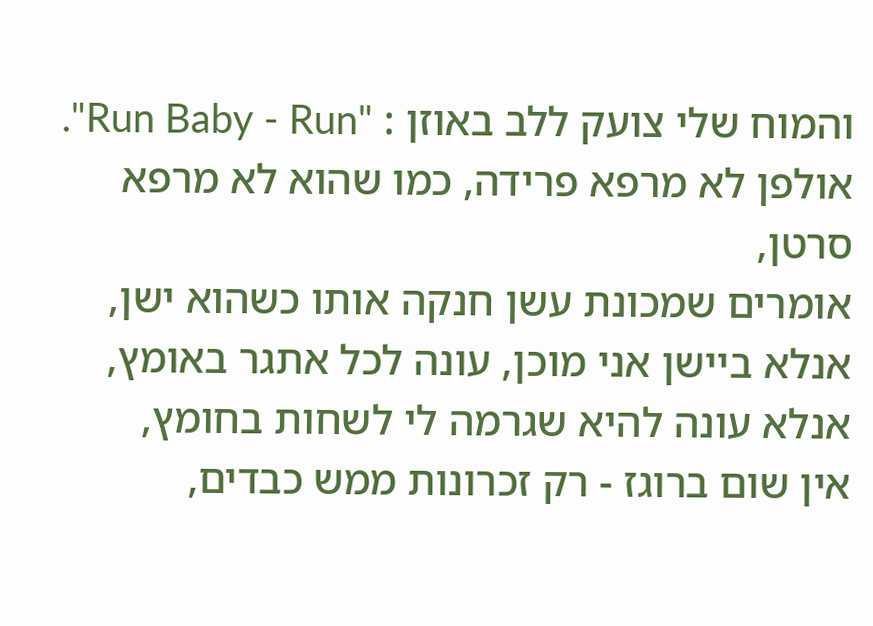והמוח שלי צועק ללב באוזן : "Run Baby - Run".
אולפן לא מרפא פרידה, כמו שהוא לא מרפא סרטן,
אומרים שמכונת עשן חנקה אותו כשהוא ישן,
אנלא ביישן אני מוכן, עונה לכל אתגר באומץ,
אנלא עונה להיא שגרמה לי לשחות בחומץ,
אין שום ברוגז - רק זכרונות ממש כבדים,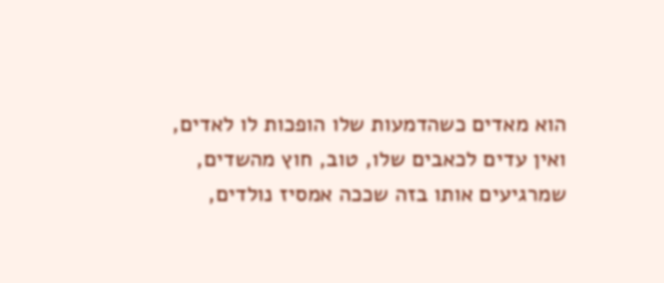הוא מאדים כשהדמעות שלו הופכות לו לאדים,
ואין עדים לכאבים שלו, טוב, חוץ מהשדים,
שמרגיעים אותו בזה שככה אמסיז נולדים,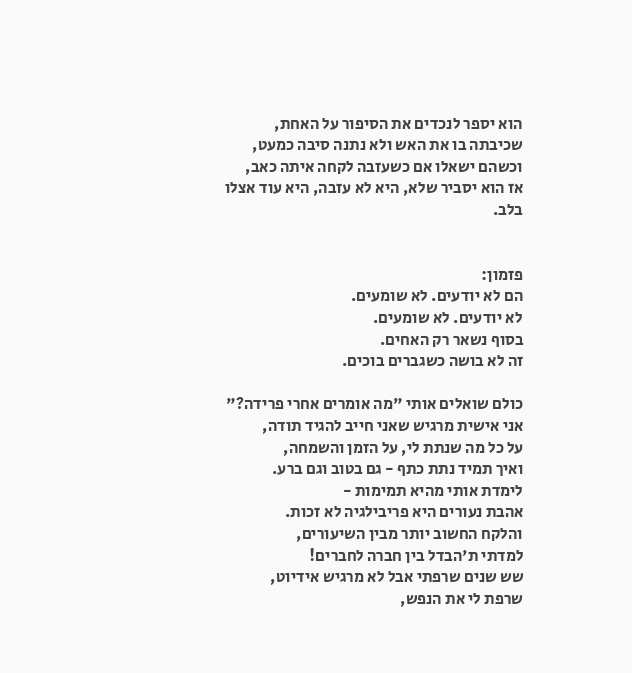הוא יספר לנכדים את הסיפור על האחת,
שכיבתה בו את האש ולא נתנה סיבה כמעט,
וכשהם ישאלו אם כשעזבה לקחה איתה כאב,
אז הוא יסביר שלא, היא לא עזבה, היא עוד אצלו בלב.


פזמון:
הם לא יודעים. לא שומעים.
לא יודעים. לא שומעים.
בסוף נשאר רק האחים.
זה לא בושה כשגברים בוכים.

כולם שואלים אותי "מה אומרים אחרי פרידה?"
אני אישית מרגיש שאני חייב להגיד תודה,
על כל מה שנתת לי, על הזמן והשמחה,
ואיך תמיד נתת כתף - גם בטוב וגם ברע.
לימדת אותי מהיא תמימות -
אהבת נעורים היא פריבילגיה לא זכות.
והלקח החשוב יותר מבין השיעורים,
למדתי ת'הבדל בין חברה לחברים!
שש שנים שרפתי אבל לא מרגיש אידיוט,
שרפת לי את הנפש,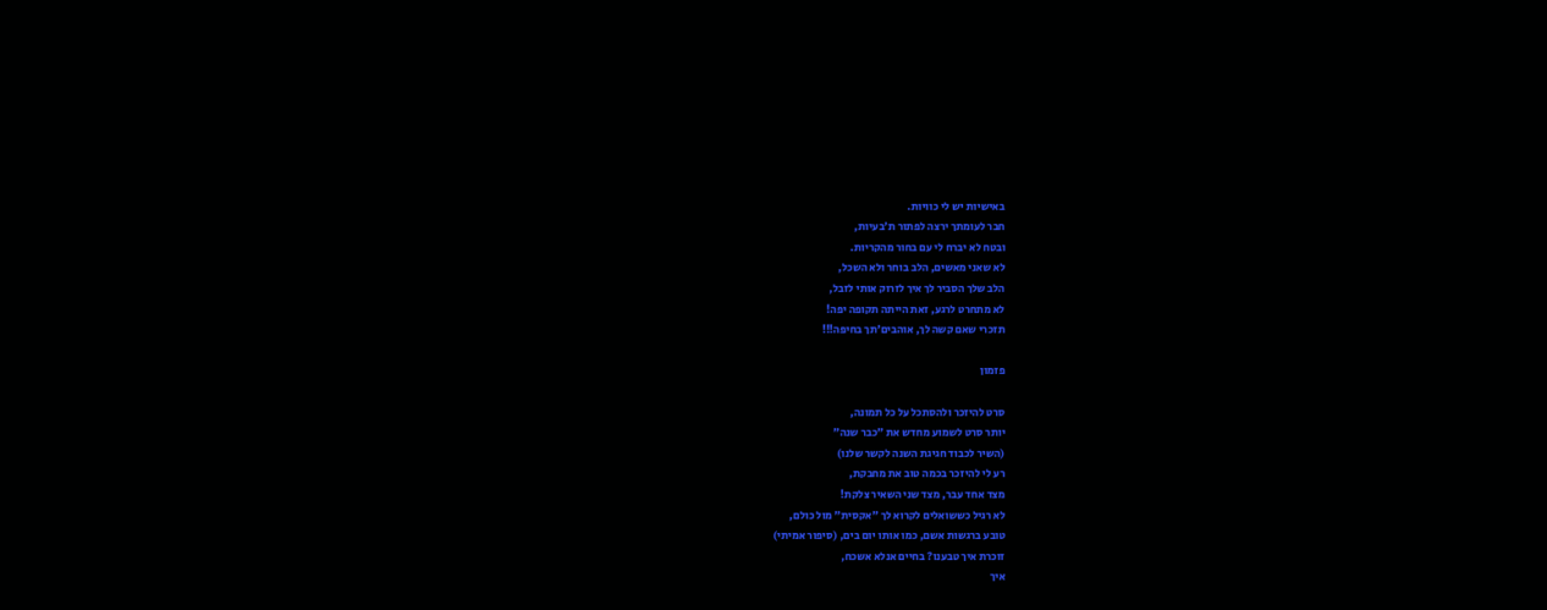באישיות יש לי כוויות.
חבר לעומתך ירצה לפתור ת'בעיות,
ובטח לא יברח לי עם בחור מהקריות.
לא שאני מאשים, הלב בוחר ולא השכל,
הלב שלך הסביר לך איך לזרוק אותי לזבל,
לא מתחרט לרגע, זאת הייתה תקופה יפה!
תזכרי שאם קשה לך, אוהבים'תך בחיפה!!!

פזמון

סרט להיזכר ולהסתכל על כל תמונה,
יותר סרט לשמוע מחדש את "כבר שנה"
(השיר לכבוד חגיגת השנה לקשר שלנו)
רע לי להיזכר בכמה טוב את מחבקת,
מצד אחד עבר, מצד שני השאיר צלקת!
לא רגיל כששואלים לקרוא לך "אקסית" מול כולם,
טובע ברגשות אשם, כמו אותו יום בים, (סיפור אמיתי)
זוכרת איך טבענו? בחיים אנלא אשכח,
איך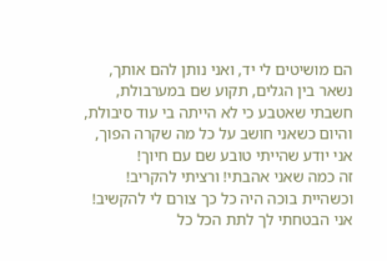הם מושיטים לי יד, ואני נותן להם אותך,
נשאר בין הגלים, תקוע שם במערבולת,
חשבתי שאטבע כי לא הייתה בי עוד סיבולת,
והיום כשאני חושב על כל מה שקרה הפוך,
אני יודע שהייתי טובע שם עם חיוך!
זה כמה שאני אהבתי! ורציתי להקריב!
וכשהיית בוכה היה כל כך צורם לי להקשיב!
אני הבטחתי לך לתת הכל כל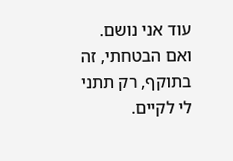עוד אני נושם.
ואם הבטחתי, זה בתוקף, רק תתני לי לקיים.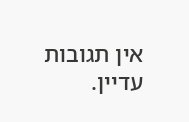אין תגובות עדיין.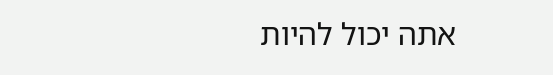אתה יכול להיות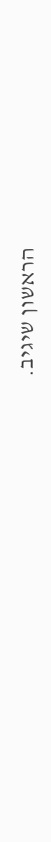הראשון שיגיב.